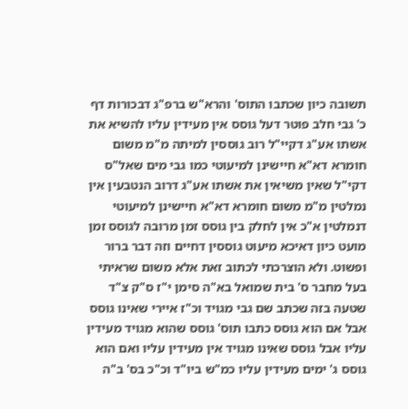תשובה כיון שכתבו התוס' והרא"ש ברפ"ג דבכורות דף כ' גבי חלב פוטר דעל גוסס אין מעידין עליו להשיא את אשתו אע"ג דקיי"ל רוב גוססין למיתה מ"מ משום חומרא דא"א חיישינן למיעוטי כמו גבי מים שאל"ס דקי"ל שאין משיאין את אשתו אע"ג דרוב הנטבעין אין נמלטין מ"מ משום חומרא דא"א חיישינן למיעוטי דנמלטין א"כ אין לחלק בין גוסס זמן מרובה לגוסס זמן מועט כיון דאיכא מיעוט גוססין דחיים וזה דבר ברור ופשוט. ולא הוצרכתי לכתוב זאת אלא משום שראיתי בעל מחבר ס' בית שמואל בא"ה סימן י"ז ס"ק צ"ד שטעה בזה שכתב שם גבי מגויד וכ"ז איירי שאינו גוסס אבל אם הוא גוסס כתבו תוס' גוסס שהוא מגויד מעידין עליו אבל גוסס שאינו מגויד אין מעידין עליו ואם הוא גוסס ג' ימים מעידין עליו כמ"ש ביו"ד וכ"כ בס' ב"ה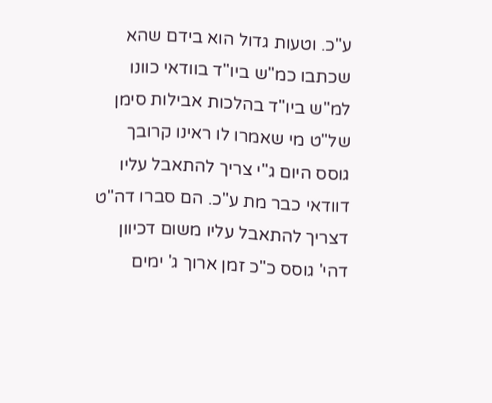ע"כ. וטעות גדול הוא בידם שהא שכתבו כמ"ש ביו"ד בוודאי כוונו למ"ש ביו"ד בהלכות אבילות סימן של"ט מי שאמרו לו ראינו קרובך גוסס היום ג"י צריך להתאבל עליו דוודאי כבר מת ע"כ. הם סברו דה"ט דצריך להתאבל עליו משום דכיוון דהי' גוסס כ"כ זמן ארוך ג' ימים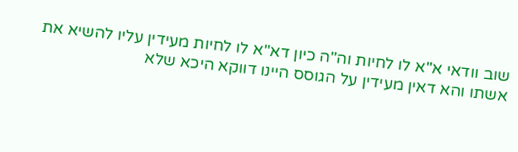שוב וודאי א"א לו לחיות וה"ה כיון דא"א לו לחיות מעידין עליו להשיא את אשתו והא דאין מעידין על הגוסס היינו דווקא היכא שלא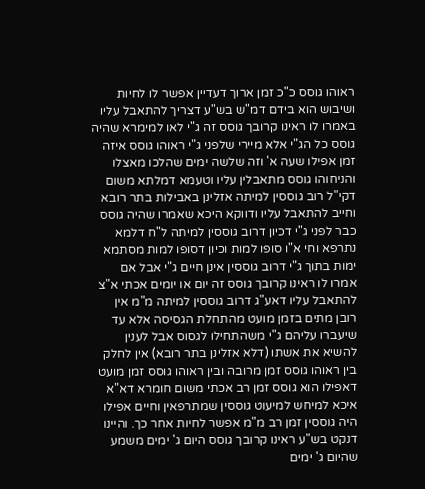ראוהו גוסס כ"כ זמן ארוך דעדיין אפשר לו לחיות ושיבוש הוא בידם דמ"ש בש"ע דצריך להתאבל עליו באמרו לו ראינו קרובך גוסס זה ג"י לאו למימרא שהיה גוסס כל הג"י אלא מיירי שלפני ג"י ראוהו גוסס איזה זמן אפילו שעה א' וזה שלשה ימים שהלכו מאצלו והניחוהו גוסס מתאבלין עליו וטעמא דמלתא משום דקי"ל רוב גוססין למיתה אזלינן באבילות בתר רובא וחייב להתאבל עליו ודווקא היכא שאמרו שהיה גוסס כבר לפני ג"י דכיון דרוב גוססין למיתה ל"ח דלמא נתרפא וחי א"ו סופו למות וכיון דסופו למות מסתמא ימות בתוך ג"י דרוב גוססין אינן חיים ג"י אבל אם אמרו לו ראינו קרובך גוסס זה יום או יומים אכתי א"צ להתאבל עליו דאע"ג דרוב גוססין למיתה מ"מ אין רובן מתים בזמן מועט מהתחלת הגסיסה אלא עד שיעברו עליהם ג"י משהתחילו לגסוס אבל לענין להשיא את אשתו (דלא אזלינן בתר רובא) אין לחלק בין ראוהו גוסס זמן מרובה ובין ראוהו גוסס זמן מועט דאפילו הוא גוסס זמן רב אכתי משום חומרא דא"א איכא למיחש למיעוט גוססין שמתרפאין וחיים אפילו היה גוססין זמן רב מ"מ אפשר לחיות אחר כך. והיינו דנקט בש"ע ראינו קרובך גוסס היום ג' ימים משמע שהיום ג' ימים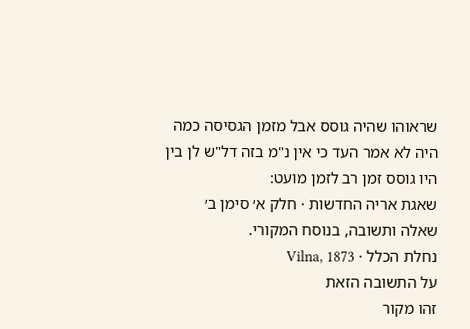שראוהו שהיה גוסס אבל מזמן הגסיסה כמה היה לא אמר העד כי אין נ"מ בזה דל"ש לן בין היו גוסס זמן רב לזמן מועט:
שאגת אריה החדשות · חלק א׳ סימן ב׳
שאלה ותשובה, בנוסח המקורי.
נחלת הכלל · Vilna, 1873
על התשובה הזאת
זהו מקור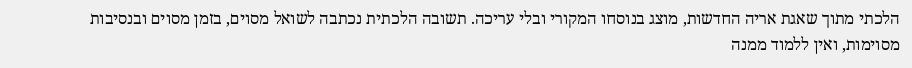הלכתי מתוך שאגת אריה החדשות, מוצג בנוסחו המקורי ובלי עריכה. תשובה הלכתית נכתבה לשואל מסוים, בזמן מסוים ובנסיבות מסוימות, ואין ללמוד ממנה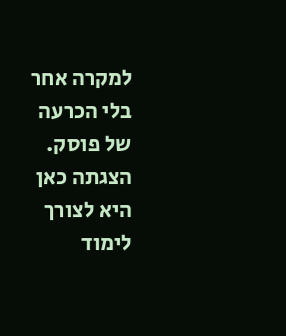למקרה אחר בלי הכרעה של פוסק. הצגתה כאן היא לצורך לימוד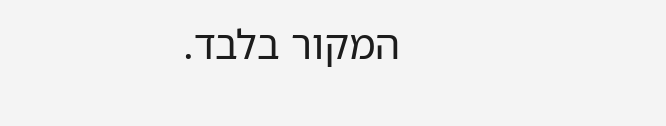המקור בלבד.